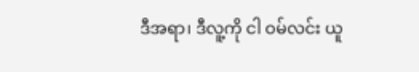ဒီအရာ၊ ဒီလူ့ကို ငါ ဝမ်လင်း ယူ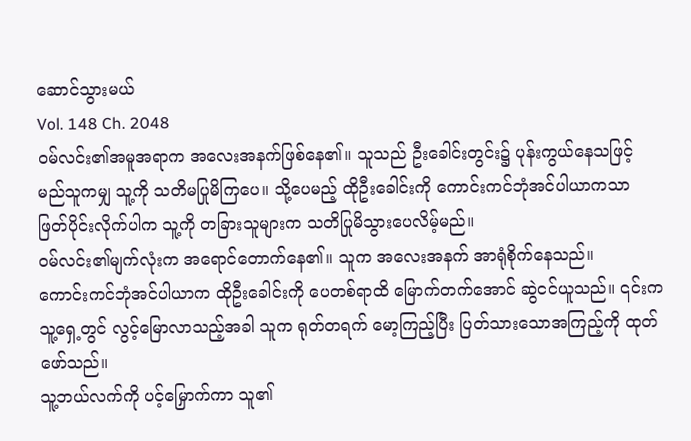ဆောင်သွားမယ်
Vol. 148 Ch. 2048
ဝမ်လင်း၏အမူအရာက အလေးအနက်ဖြစ်နေ၏။ သူသည် ဦးခေါင်းတွင်း၌ ပုန်းကွယ်နေသဖြင့် မည်သူကမျှ သူ့ကို သတိမပြုမိကြပေ။ သို့ပေမည့် ထိုဦးခေါင်းကို ကောင်းကင်ဘုံအင်ပါယာကသာ ဖြတ်ပိုင်းလိုက်ပါက သူ့ကို တခြားသူများက သတိပြုမိသွားပေလိမ့်မည်။
ဝမ်လင်း၏မျက်လုံးက အရောင်တောက်နေ၏။ သူက အလေးအနက် အာရုံစိုက်နေသည်။
ကောင်းကင်ဘုံအင်ပါယာက ထိုဦးခေါင်းကို ပေတစ်ရာထိ မြောက်တက်အောင် ဆွဲငင်ယူသည်။ ၎င်းက သူ့ရှေ့တွင် လွင့်မြောလာသည့်အခါ သူက ရုတ်တရက် မော့ကြည့်ပြီး ပြတ်သားသောအကြည့်ကို ထုတ်ဖော်သည်။
သူ့ဘယ်လက်ကို ပင့်မြှောက်ကာ သူ၏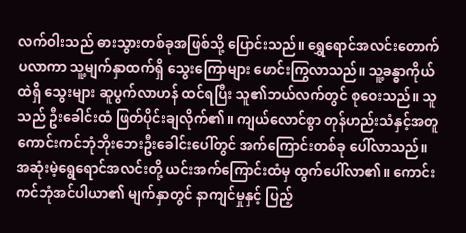လက်ဝါးသည် ဓားသွားတစ်ခုအဖြစ်သို့ ပြောင်းသည်။ ရွှေရောင်အလင်းတောက်ပလာကာ သူ့မျက်နှာထက်ရှိ သွေးကြောများ ဖောင်းကြွလာသည်။ သူ့ခန္ဓာကိုယ်ထဲရှိ သွေးများ ဆူပွက်လာဟန် ထင်ရပြီး သူ၏ဘယ်လက်တွင် စုဝေးသည်။ သူသည် ဦးခေါင်းထံ ဖြတ်ပိုင်းချလိုက်၏။ ကျယ်လောင်စွာ တုန်ဟည်းသံနှင့်အတူ ကောင်းကင်ဘုံဘိုးဘေးဦးခေါင်းပေါ်တွင် အက်ကြောင်းတစ်ခု ပေါ်လာသည်။
အဆုံးမဲ့ရွေရောင်အလင်းတို့ ယင်းအက်ကြောင်းထံမှ ထွက်ပေါ်လာ၏။ ကောင်းကင်ဘုံအင်ပါယာ၏ မျက်နှာတွင် နာကျင်မှုနှင့် ပြည့်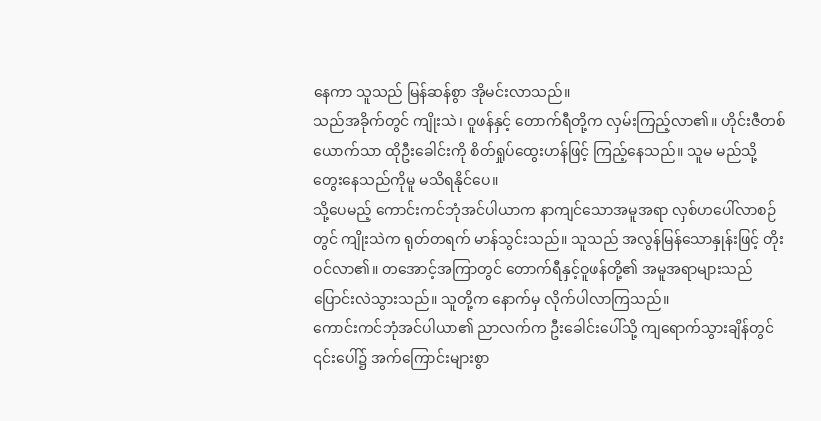နေကာ သူသည် မြန်ဆန်စွာ အိုမင်းလာသည်။
သည်အခိုက်တွင် ကျိုးသဲ၊ ဝူဖန်နှင့် တောက်ရီတို့က လှမ်းကြည့်လာ၏။ ဟိုင်းဇီတစ်ယောက်သာ ထိုဦးခေါင်းကို စိတ်ရှုပ်ထွေးဟန်ဖြင့် ကြည့်နေသည်။ သူမ မည်သို့တွေးနေသည်ကိုမူ မသိရနိုင်ပေ။
သို့ပေမည့် ကောင်းကင်ဘုံအင်ပါယာက နာကျင်သောအမူအရာ လှစ်ဟပေါ်လာစဉ်တွင် ကျိုးသဲက ရုတ်တရက် မာန်သွင်းသည်။ သူသည် အလွန်မြန်သောနှုန်းဖြင့် တိုးဝင်လာ၏။ တအောင့်အကြာတွင် တောက်ရီနှင့်ဝူဖန်တို့၏ အမူအရာများသည် ပြောင်းလဲသွားသည်။ သူတို့က နောက်မှ လိုက်ပါလာကြသည်။
ကောင်းကင်ဘုံအင်ပါယာ၏ ညာလက်က ဦးခေါင်းပေါ်သို့ ကျရောက်သွားချိန်တွင် ၎င်းပေါ်၌ အက်ကြောင်းများစွာ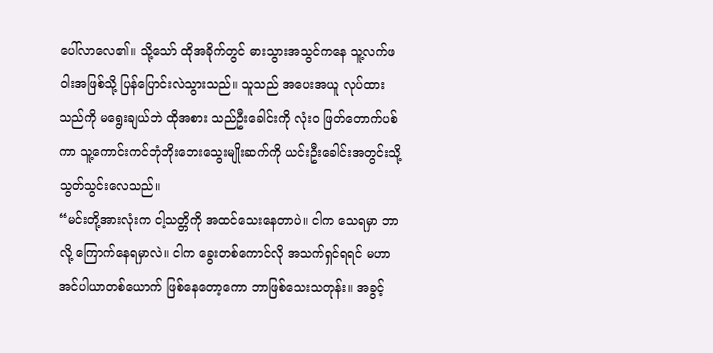ပေါ်လာလေ၏။ သို့သော် ထိုအခိုက်တွင် ဓားသွားအသွင်ကနေ သူ့လက်ဖဝါးအဖြစ်သို့ ပြန်ပြောင်းလဲသွားသည်။ သူသည် အပေးအယူ လုပ်ထားသည်ကို မရွေးချယ်ဘဲ ထိုအစား သည်ဦးခေါင်းကို လုံးဝ ဖြတ်တောက်ပစ်ကာ သူ့ကောင်းကင်ဘုံဘိုးဘေးသွေးမျိုးဆက်ကို ယင်းဦးခေါင်းအတွင်းသို့ သွတ်သွင်းလေသည်။
“မင်းတို့အားလုံးက ငါ့သတ္တိကို အထင်သေးနေတာပဲ။ ငါက သေရမှာ ဘာလို့ ကြောက်နေရမှာလဲ။ ငါက ခွေးတစ်ကောင်လို အသက်ရှင်ရရင် မဟာအင်ပါယာတစ်ယောက် ဖြစ်နေတော့ကော ဘာဖြစ်သေးသတုန်း။ အခွင့်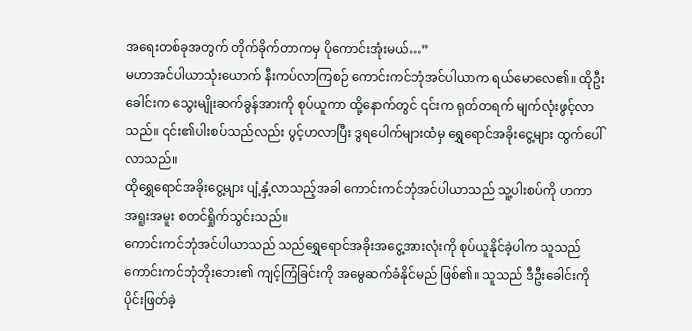အရေးတစ်ခုအတွက် တိုက်ခိုက်တာကမှ ပိုကောင်းအုံးမယ်…”
မဟာအင်ပါယာသုံးယောက် နီးကပ်လာကြစဉ် ကောင်းကင်ဘုံအင်ပါယာက ရယ်မောလေ၏။ ထိုဦးခေါင်းက သွေးမျိုးဆက်ခွန်အားကို စုပ်ယူကာ ထို့နောက်တွင် ၎င်းက ရုတ်တရက် မျက်လုံးဖွင့်လာသည်။ ၎င်း၏ပါးစပ်သည်လည်း ပွင့်ဟလာပြီး ဒွရပေါက်များထံမှ ရွှေရောင်အခိုးငွေ့များ ထွက်ပေါ်လာသည်။
ထိုရွှေရောင်အခိုးငွေ့များ ပျံ့နှံ့လာသည့်အခါ ကောင်းကင်ဘုံအင်ပါယာသည် သူ့ပါးစပ်ကို ဟကာ အရူးအမူး စတင်ရှိုက်သွင်းသည်။
ကောင်းကင်ဘုံအင်ပါယာသည် သည်ရွှေရောင်အခိုးအငွေ့အားလုံးကို စုပ်ယူနိုင်ခဲ့ပါက သူသည် ကောင်းကင်ဘုံဘိုးဘေး၏ ကျင့်ကြံခြင်းကို အမွေဆက်ခံနိုင်မည် ဖြစ်၏။ သူသည် ဒီဦးခေါင်းကို ပိုင်းဖြတ်ခဲ့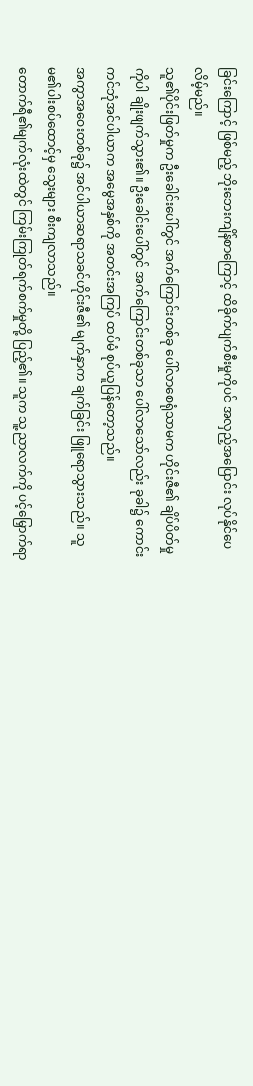ခြင်းကြောင့် ဖြစ်မည့် ဘိုးဘေးကျိန်စာကြောင့် ထိခိုက်ပျက်စီးမှုကိုပင် အလှည့်အပြောင်း လုပ်နိုင်ပေလိမ့်မည်။
သူ၏ပိုင်းဖြတ်မှုက ဦးခေါင်းပေါ်တွင် အက်ကြောင်းတစ်ခု ပေါ်လာစေရုံသာမက ဟိုင်းဇီ၏ ချိပ်ပိတ်မှုကိုပါ ချိုးဖျက်သွား၏။ ဦးခေါင်းပေါ်တွင် အက်ကြောင်းတစ်ခုသာ ပေါ်လာသော်လည်း ခုခါ၌ ကောင်းကင်ဘုံအင်ပါယာက အမွေအနှစ်ကို အတင်းအကြပ် ထပ်မံ စုပ်ယူပြန်တော့သည်။
အကွာအဝေးတစ်ခု၌ အင်ပါယာဆရာသခင်ဟိုင်းဇီ၏ မျက်နှာက ချက်ခြင်း ဖြူရောသွားသည်။ သူမ၏ပါးစပ်ထောင့်မှ သွေးများ စီးကျလာသည်။
တောက်ရီ၏မျက်လုံးထဲတွင် ကြမ်းကြုတ်ရက်စက်မှုတို့ ပြည့်၏။ သူက သူ့ညာလက်ကို ပင့်မြှောက်ရာ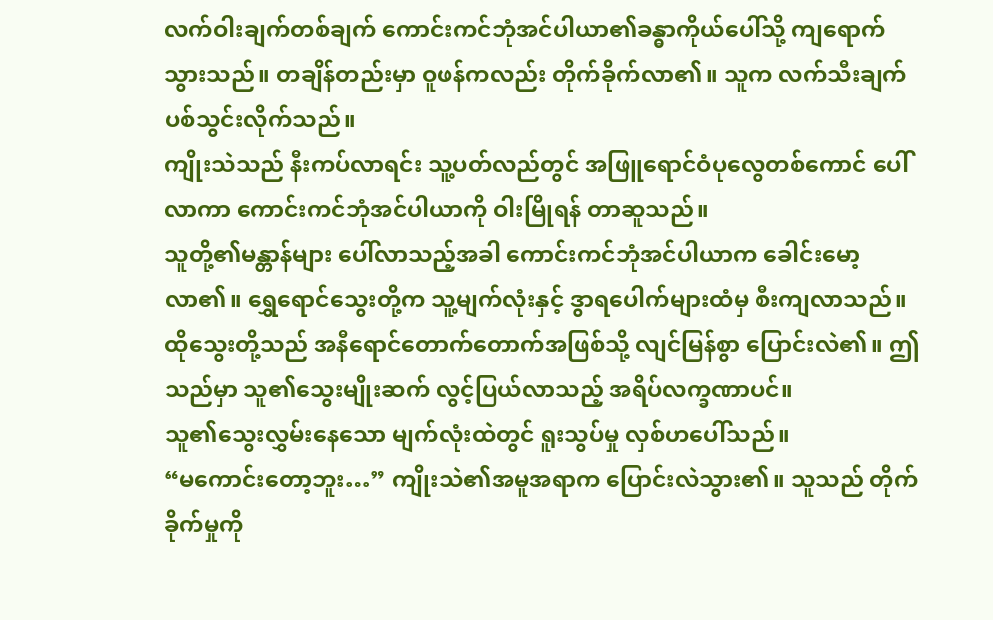လက်ဝါးချက်တစ်ချက် ကောင်းကင်ဘုံအင်ပါယာ၏ခန္ဓာကိုယ်ပေါ်သို့ ကျရောက်သွားသည်။ တချိန်တည်းမှာ ဝူဖန်ကလည်း တိုက်ခိုက်လာ၏။ သူက လက်သီးချက် ပစ်သွင်းလိုက်သည်။
ကျိုးသဲသည် နီးကပ်လာရင်း သူ့ပတ်လည်တွင် အဖြူရောင်ဝံပုလွေတစ်ကောင် ပေါ်လာကာ ကောင်းကင်ဘုံအင်ပါယာကို ဝါးမြိုရန် တာဆူသည်။
သူတို့၏မန္တာန်များ ပေါ်လာသည့်အခါ ကောင်းကင်ဘုံအင်ပါယာက ခေါင်းမော့လာ၏။ ရွှေရောင်သွေးတို့က သူ့မျက်လုံးနှင့် ဒွာရပေါက်များထံမှ စီးကျလာသည်။ ထိုသွေးတို့သည် အနီရောင်တောက်တောက်အဖြစ်သို့ လျင်မြန်စွာ ပြောင်းလဲ၏။ ဤသည်မှာ သူ၏သွေးမျိုးဆက် လွင့်ပြယ်လာသည့် အရိပ်လက္ခဏာပင်။
သူ၏သွေးလွှမ်းနေသော မျက်လုံးထဲတွင် ရူးသွပ်မှု လှစ်ဟပေါ်သည်။
“မကောင်းတော့ဘူး…” ကျိုးသဲ၏အမူအရာက ပြောင်းလဲသွား၏။ သူသည် တိုက်ခိုက်မှုကို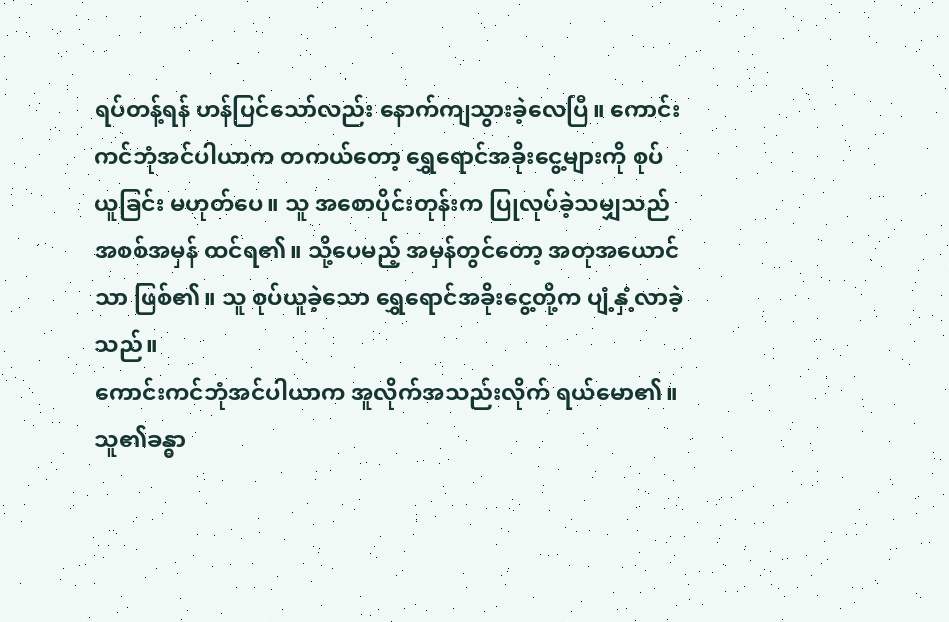ရပ်တန့်ရန် ဟန်ပြင်သော်လည်း နောက်ကျသွားခဲ့လေပြီ။ ကောင်းကင်ဘုံအင်ပါယာက တကယ်တော့ ရွှေရောင်အခိုးငွေ့များကို စုပ်ယူခြင်း မဟုတ်ပေ။ သူ အစောပိုင်းတုန်းက ပြုလုပ်ခဲ့သမျှသည် အစစ်အမှန် ထင်ရ၏။ သို့ပေမည့် အမှန်တွင်တော့ အတုအယောင်သာ ဖြစ်၏။ သူ စုပ်ယူခဲ့သော ရွှေရောင်အခိုးငွေ့တို့က ပျံ့နှံ့လာခဲ့သည်။
ကောင်းကင်ဘုံအင်ပါယာက အူလိုက်အသည်းလိုက် ရယ်မော၏။ သူ၏ခန္ဓာ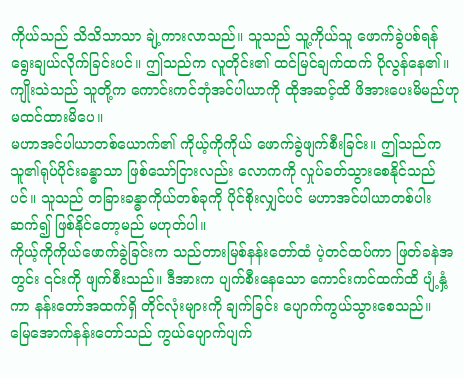ကိုယ်သည် သိသိသာသာ ချဲ့ကားလာသည်။ သူသည် သူ့ကိုယ်သူ ဖောက်ခွဲပစ်ရန် ရွေးချယ်လိုက်ခြင်းပင်။ ဤသည်က လူတိုင်း၏ ထင်မြင်ချက်ထက် ပိုလွန်နေ၏။ ကျိုးသဲသည် သူတို့က ကောင်းကင်ဘုံအင်ပါယာကို ထိုအဆင့်ထိ ဖိအားပေးမိမည်ဟု မထင်ထားမိပေ။
မဟာအင်ပါယာတစ်ယောက်၏ ကိုယ့်ကိုကိုယ် ဖောက်ခွဲဖျက်စီးခြင်း။ ဤသည်က သူ၏ရုပ်ပိုင်းခန္ဓာသာ ဖြစ်သော်ငြားလည်း လောကကို လှုပ်ခတ်သွားစေနိုင်သည်ပင်။ သူသည် တခြားခန္ဓာကိုယ်တစ်ခုကို ပိုင်စိုးလျှင်ပင် မဟာအင်ပါယာတစ်ပါး ဆက်၍ ဖြစ်နိုင်တော့မည် မဟုတ်ပါ။
ကိုယ့်ကိုကိုယ်ဖောက်ခွဲခြင်းက သည်တားမြစ်နန်းတော်ထံ ပဲ့တင်ထပ်ကာ ဖြတ်ခနဲအတွင်း ၎င်းကို ဖျက်စီးသည်။ ဒီအားက ပျက်စီးနေသော ကောင်းကင်ထက်ထိ ပျံ့နှံ့ကာ နန်းတော်အထက်ရှိ တိုင်လုံးများကို ချက်ခြင်း ပျောက်ကွယ်သွားစေသည်။
မြေအောက်နန်းတော်သည် ကွယ်ပျောက်ပျက်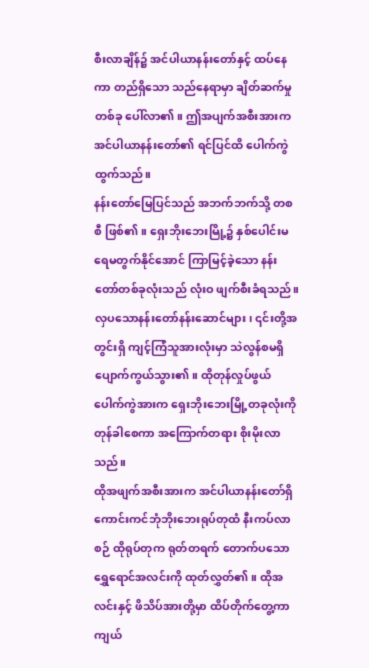စီးလာချိန်၌ အင်ပါယာနန်းတော်နှင့် ထပ်နေကာ တည်ရှိသော သည်နေရာမှာ ချိတ်ဆက်မှုတစ်ခု ပေါ်လာ၏။ ဤအပျက်အစီးအားက အင်ပါယာနန်းတော်၏ ရင်ပြင်ထိ ပေါက်ကွဲထွက်သည်။
နန်းတော်မြေပြင်သည် အဘက်ဘက်သို့ တစစီ ဖြစ်၏။ ရှေးဘိုးဘေးမြို့၌ နှစ်ပေါင်းမရေမတွက်နိုင်အောင် ကြာမြင့်ခဲ့သော နန်းတော်တစ်ခုလုံးသည် လုံးဝ ဖျက်စီးခံရသည်။
လှပသောနန်းတော်နန်းဆောင်များ၊ ၎င်းတို့အတွင်းရှိ ကျင့်ကြံသူအားလုံးမှာ သဲလွန်စမရှိ ပျောက်ကွယ်သွား၏။ ထိုတုန်လှုပ်ဖွယ် ပေါက်ကွဲအားက ရှေးဘိုးဘေးမြို့တခုလုံးကို တုန်ခါစေကာ အကြောက်တရား စိုးမိုးလာသည်။
ထိုအဖျက်အစီးအားက အင်ပါယာနန်းတော်ရှိ ကောင်းကင်ဘုံဘိုးဘေးရုပ်တုထံ နီးကပ်လာစဉ် ထိုရုပ်တုက ရုတ်တရက် တောက်ပသော ရွှေရောင်အလင်းကို ထုတ်လွှတ်၏။ ထိုအလင်းနှင့် ဖိသိပ်အားတို့မှာ ထိပ်တိုက်တွေ့ကာ ကျယ်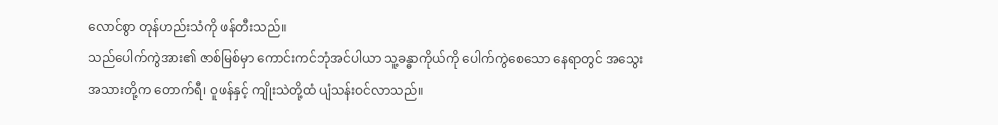လောင်စွာ တုန်ဟည်းသံကို ဖန်တီးသည်။
သည်ပေါက်ကွဲအား၏ ဇာစ်မြစ်မှာ ကောင်းကင်ဘုံအင်ပါယာ သူ့ခန္ဓာကိုယ်ကို ပေါက်ကွဲစေသော နေရာတွင် အသွေးအသားတို့က တောက်ရီ၊ ဝူဖန်နှင့် ကျိုးသဲတို့ထံ ပျံသန်းဝင်လာသည်။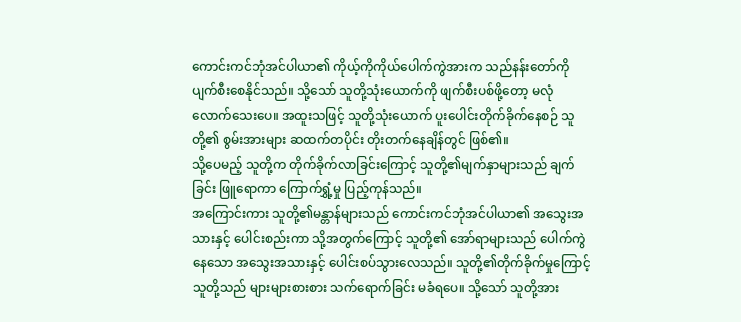ကောင်းကင်ဘုံအင်ပါယာ၏ ကိုယ့်ကိုကိုယ်ပေါက်ကွဲအားက သည်နန်းတော်ကို ပျက်စီးစေနိုင်သည်။ သို့သော် သူတို့သုံးယောက်ကို ဖျက်စီးပစ်ဖို့တော့ မလုံလောက်သေးပေ။ အထူးသဖြင့် သူတို့သုံးယောက် ပူးပေါင်းတိုက်ခိုက်နေစဉ် သူတို့၏ စွမ်းအားများ ဆထက်တပိုင်း တိုးတက်နေချိန်တွင် ဖြစ်၏။
သို့ပေမည့် သူတို့က တိုက်ခိုက်လာခြင်းကြောင့် သူတို့၏မျက်နှာများသည် ချက်ခြင်း ဖြူရောကာ ကြောက်ရွှံ့မှု ပြည့်ကုန်သည်။
အကြောင်းကား သူတို့၏မန္တာန်များသည် ကောင်းကင်ဘုံအင်ပါယာ၏ အသွေးအသားနှင့် ပေါင်းစည်းကာ သို့အတွက်ကြောင့် သူတို့၏ အော်ရာများသည် ပေါက်ကွဲနေသော အသွေးအသားနှင့် ပေါင်းစပ်သွားလေသည်။ သူတို့၏တိုက်ခိုက်မှုကြောင့် သူတို့သည် များများစားစား သက်ရောက်ခြင်း မခံရပေ။ သို့သော် သူတို့အား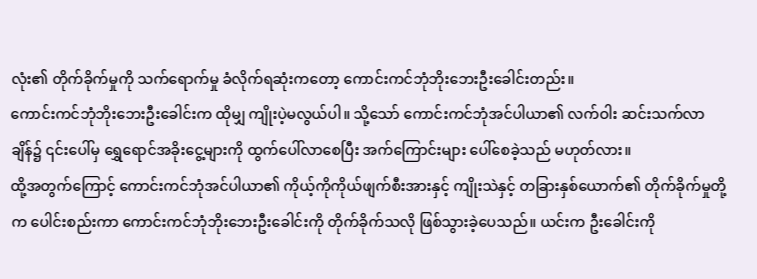လုံး၏ တိုက်ခိုက်မှုကို သက်ရောက်မှု ခံလိုက်ရဆုံးကတော့ ကောင်းကင်ဘုံဘိုးဘေးဦးခေါင်းတည်း။
ကောင်းကင်ဘုံဘိုးဘေးဦးခေါင်းက ထိုမျှ ကျိုးပဲ့မလွယ်ပါ။ သို့သော် ကောင်းကင်ဘုံအင်ပါယာ၏ လက်ဝါး ဆင်းသက်လာချိန်၌ ၎င်းပေါ်မှ ရွှေရောင်အခိုးငွေ့များကို ထွက်ပေါ်လာစေပြီး အက်ကြောင်းများ ပေါ်စေခဲ့သည် မဟုတ်လား။
ထို့အတွက်ကြောင့် ကောင်းကင်ဘုံအင်ပါယာ၏ ကိုယ့်ကိုကိုယ်ဖျက်စီးအားနှင့် ကျိုးသဲနှင့် တခြားနှစ်ယောက်၏ တိုက်ခိုက်မှုတို့က ပေါင်းစည်းကာ ကောင်းကင်ဘုံဘိုးဘေးဦးခေါင်းကို တိုက်ခိုက်သလို ဖြစ်သွားခဲ့ပေသည်။ ယင်းက ဦးခေါင်းကို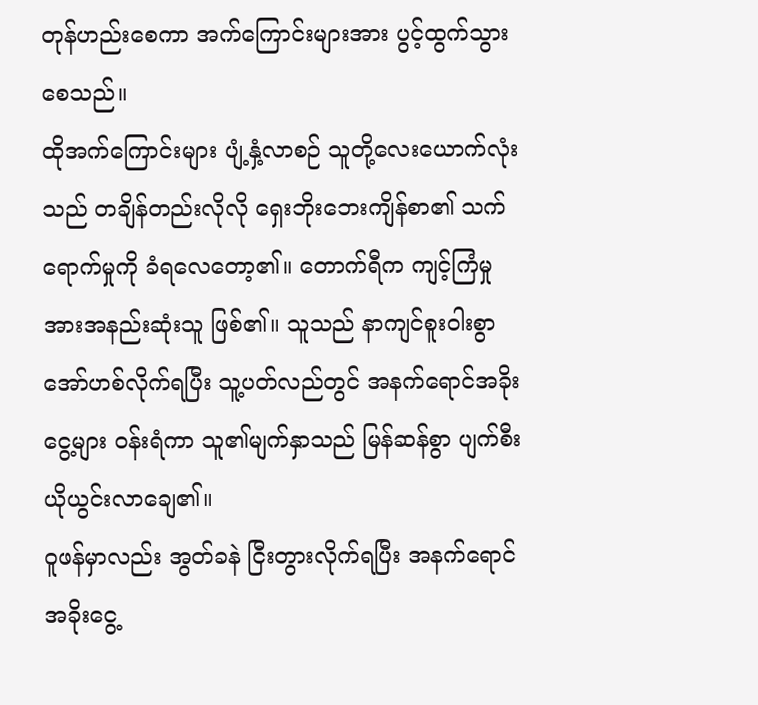တုန်ဟည်းစေကာ အက်ကြောင်းများအား ပွင့်ထွက်သွားစေသည်။
ထိုအက်ကြောင်းများ ပျံ့နှံ့လာစဉ် သူတို့လေးယောက်လုံးသည် တချိန်တည်းလိုလို ရှေးဘိုးဘေးကျိန်စာ၏ သက်ရောက်မှုကို ခံရလေတော့၏။ တောက်ရီက ကျင့်ကြံမှုအားအနည်းဆုံးသူ ဖြစ်၏။ သူသည် နာကျင်စူးဝါးစွာ အော်ဟစ်လိုက်ရပြီး သူ့ပတ်လည်တွင် အနက်ရောင်အခိုးငွေ့များ ဝန်းရံကာ သူ၏မျက်နှာသည် မြန်ဆန်စွာ ပျက်စီးယိုယွင်းလာချေ၏။
ဝူဖန်မှာလည်း အွတ်ခနဲ ငြီးတွားလိုက်ရပြီး အနက်ရောင်အခိုးငွေ့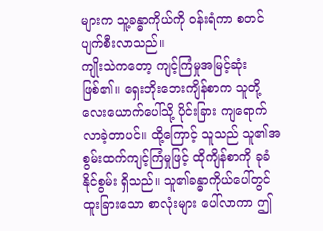များက သူ့ခန္ဓာကိုယ်ကို ဝန်းရံကာ စတင်ပျက်စီးလာသည်။
ကျိုးသဲကတော့ ကျင့်ကြံမှုအမြင့်ဆုံး ဖြစ်၏။ ရှေးဘိုးဘေးကျိန်စာက သူတို့လေးယောက်ပေါ်သို့ ပိုင်းခြား ကျရောက်လာခဲ့တာပင်။ ထို့ကြောင့် သူသည် သူ၏အစွမ်းထက်ကျင့်ကြံမှုဖြင့် ထိုကျိန်စာကို ခုခံနိုင်စွမ်း ရှိသည်။ သူ၏ခန္ဓာကိုယ်ပေါ်တွင် ထူးခြားသော စာလုံးများ ပေါ်လာကာ ဤ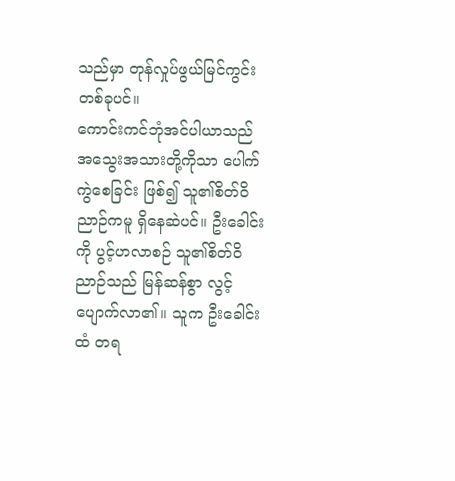သည်မှာ တုန်လှုပ်ဖွယ်မြင်ကွင်းတစ်ခုပင်။
ကောင်းကင်ဘုံအင်ပါယာသည် အသွေးအသားတို့ကိုသာ ပေါက်ကွဲစေခြင်း ဖြစ်၍ သူ၏စိတ်ဝိညာဉ်ကမူ ရှိနေဆဲပင်။ ဦးခေါင်းကို ပွင့်ဟလာစဉ် သူ၏စိတ်ဝိညာဉ်သည် မြန်ဆန်စွာ လွင့်ပျောက်လာ၏။ သူက ဦးခေါင်းထံ တရ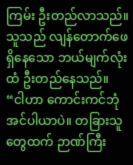ကြမ်း ဦးတည်လာသည်။ သူသည် လျန်တောက်ဖေ ရှိနေသော ဘယ်မျက်လုံးထံ ဦးတည်နေသည်။
“ငါဟာ ကောင်းကင်ဘုံအင်ပါယာပဲ။ တခြားသူတွေထက် ဉာဏ်ကြီး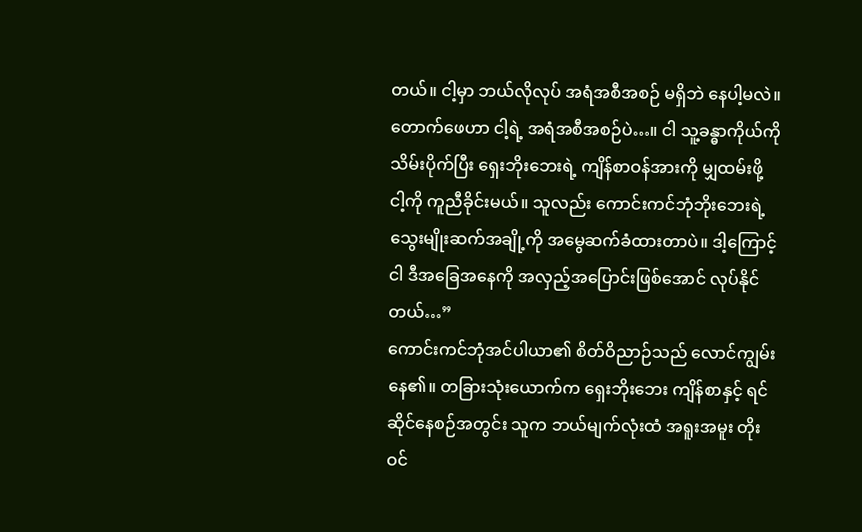တယ်။ ငါ့မှာ ဘယ်လိုလုပ် အရံအစီအစဉ် မရှိဘဲ နေပါ့မလဲ။ တောက်ဖေဟာ ငါ့ရဲ့ အရံအစီအစဉ်ပဲ…။ ငါ သူ့ခန္ဓာကိုယ်ကို သိမ်းပိုက်ပြီး ရှေးဘိုးဘေးရဲ့ ကျိန်စာဝန်အားကို မျှထမ်းဖို့ ငါ့ကို ကူညီခိုင်းမယ်။ သူလည်း ကောင်းကင်ဘုံဘိုးဘေးရဲ့ သွေးမျိုးဆက်အချို့ကို အမွေဆက်ခံထားတာပဲ။ ဒါ့ကြောင့် ငါ ဒီအခြေအနေကို အလှည့်အပြောင်းဖြစ်အောင် လုပ်နိုင်တယ်…”
ကောင်းကင်ဘုံအင်ပါယာ၏ စိတ်ဝိညာဉ်သည် လောင်ကျွမ်းနေ၏။ တခြားသုံးယောက်က ရှေးဘိုးဘေး ကျိန်စာနှင့် ရင်ဆိုင်နေစဉ်အတွင်း သူက ဘယ်မျက်လုံးထံ အရူးအမူး တိုးဝင်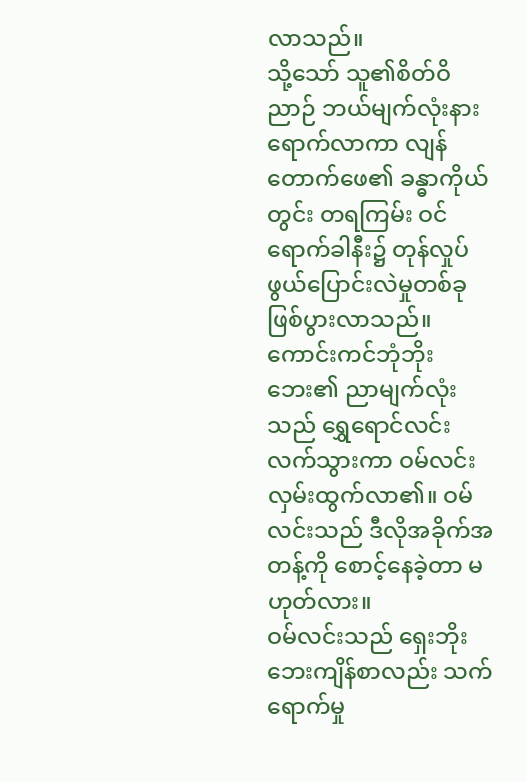လာသည်။
သို့သော် သူ၏စိတ်ဝိညာဉ် ဘယ်မျက်လုံးနား ရောက်လာကာ လျန်တောက်ဖေ၏ ခန္ဓာကိုယ်တွင်း တရကြမ်း ဝင်ရောက်ခါနီး၌ တုန်လှုပ်ဖွယ်ပြောင်းလဲမှုတစ်ခု ဖြစ်ပွားလာသည်။
ကောင်းကင်ဘုံဘိုးဘေး၏ ညာမျက်လုံးသည် ရွှေရောင်လင်းလက်သွားကာ ဝမ်လင်း လှမ်းထွက်လာ၏။ ဝမ်လင်းသည် ဒီလိုအခိုက်အတန့်ကို စောင့်နေခဲ့တာ မဟုတ်လား။
ဝမ်လင်းသည် ရှေးဘိုးဘေးကျိန်စာလည်း သက်ရောက်မှု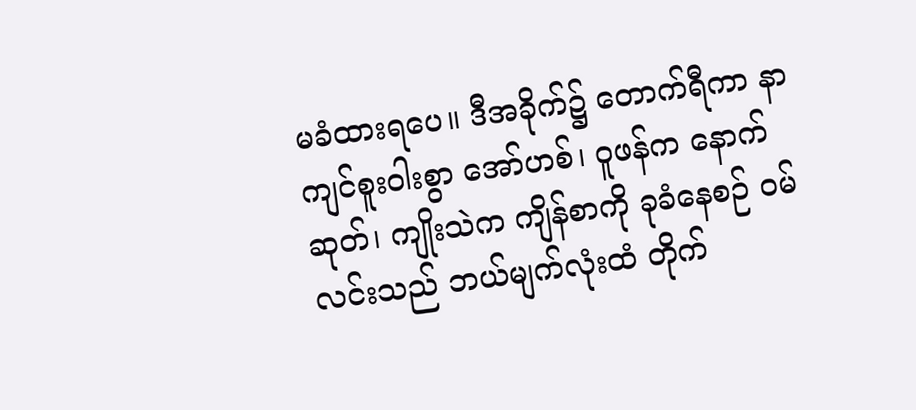မခံထားရပေ။ ဒီအခိုက်၌ တောက်ရီကာ နာကျင်စူးဝါးစွာ အော်ဟစ်၊ ဝူဖန်က နောက်ဆုတ်၊ ကျိုးသဲက ကျိန်စာကို ခုခံနေစဉ် ဝမ်လင်းသည် ဘယ်မျက်လုံးထံ တိုက်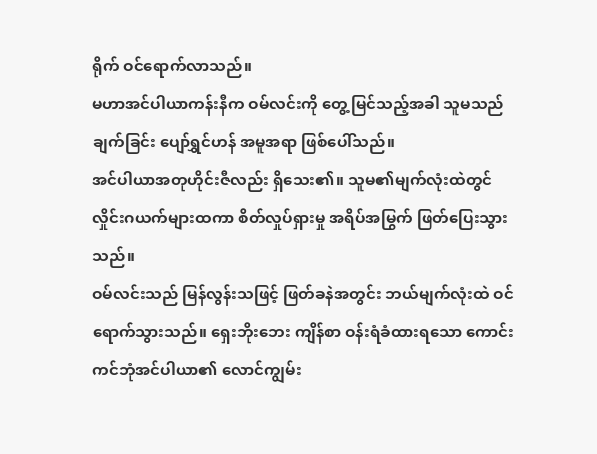ရိုက် ဝင်ရောက်လာသည်။
မဟာအင်ပါယာကန်းနီက ဝမ်လင်းကို တွေ့မြင်သည့်အခါ သူမသည် ချက်ခြင်း ပျော်ရွှင်ဟန် အမူအရာ ဖြစ်ပေါ်သည်။
အင်ပါယာအတုဟိုင်းဇီလည်း ရှိသေး၏။ သူမ၏မျက်လုံးထဲတွင် လှိုင်းဂယက်များထကာ စိတ်လှုပ်ရှားမှု အရိပ်အမြွက် ဖြတ်ပြေးသွားသည်။
ဝမ်လင်းသည် မြန်လွန်းသဖြင့် ဖြတ်ခနဲအတွင်း ဘယ်မျက်လုံးထဲ ဝင်ရောက်သွားသည်။ ရှေးဘိုးဘေး ကျိန်စာ ဝန်းရံခံထားရသော ကောင်းကင်ဘုံအင်ပါယာ၏ လောင်ကျွမ်း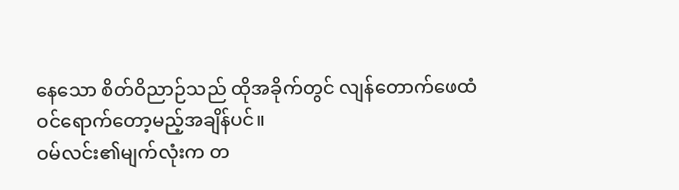နေသော စိတ်ဝိညာဉ်သည် ထိုအခိုက်တွင် လျန်တောက်ဖေထံ ဝင်ရောက်တော့မည့်အချိန်ပင်။
ဝမ်လင်း၏မျက်လုံးက တ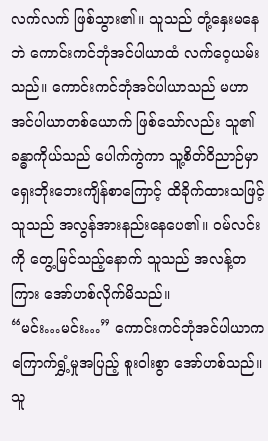လက်လက် ဖြစ်သွား၏။ သူသည် တုံ့နှေးမနေဘဲ ကောင်းကင်ဘုံအင်ပါယာထံ လက်ဝေ့ယမ်းသည်။ ကောင်းကင်ဘုံအင်ပါယာသည် မဟာအင်ပါယာတစ်ယောက် ဖြစ်သော်လည်း သူ၏ခန္ဓာကိုယ်သည် ပေါက်ကွဲကာ သူ့စိတ်ဝိညာဉ်မှာ ရှေးဘိုးဘေးကျိန်စာကြောင့် ထိခိုက်ထားသဖြင့် သူသည် အလွန်အားနည်းနေပေ၏။ ဝမ်လင်းကို တွေ့မြင်သည့်နောက် သူသည် အလန့်တကြား အော်ဟစ်လိုက်မိသည်။
“မင်း…မင်း…” ကောင်းကင်ဘုံအင်ပါယာက ကြောက်ရွှံ့မှုအပြည့် စူးဝါးစွာ အော်ဟစ်သည်။ သူ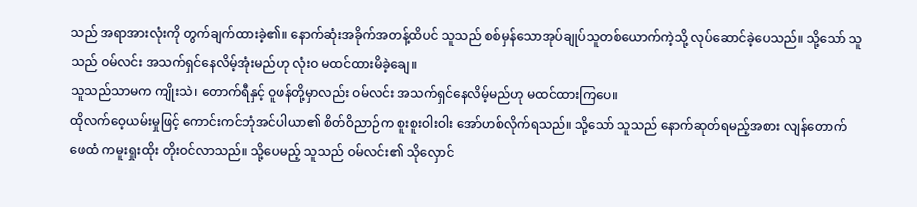သည် အရာအားလုံးကို တွက်ချက်ထားခဲ့၏။ နောက်ဆုံးအခိုက်အတန့်ထိပင် သူသည် စစ်မှန်သောအုပ်ချုပ်သူတစ်ယောက်ကဲ့သို့ လုပ်ဆောင်ခဲ့ပေသည်။ သို့သော် သူသည် ဝမ်လင်း အသက်ရှင်နေလိမ့်အုံးမည်ဟု လုံးဝ မထင်ထားမိခဲ့ချေ။
သူသည်သာမက ကျိုးသဲ၊ တောက်ရီနှင့် ဝူဖန်တို့မှာလည်း ဝမ်လင်း အသက်ရှင်နေလိမ့်မည်ဟု မထင်ထားကြပေ။
ထိုလက်ဝေ့ယမ်းမှုဖြင့် ကောင်းကင်ဘုံအင်ပါယာ၏ စိတ်ဝိညာဉ်က စူးစူးဝါးဝါး အော်ဟစ်လိုက်ရသည်။ သို့သော် သူသည် နောက်ဆုတ်ရမည့်အစား လျန်တောက်ဖေထံ ကမူးရှုးထိုး တိုးဝင်လာသည်။ သို့ပေမည့် သူသည် ဝမ်လင်း၏ သိုလှောင်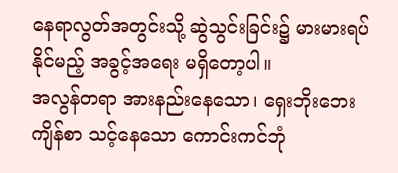နေရာလွတ်အတွင်းသို့ ဆွဲသွင်းခြင်း၌ မားမားရပ်နိုင်မည့် အခွင့်အရေး မရှိတော့ပါ။
အလွန်တရာ အားနည်းနေသော၊ ရှေးဘိုးဘေးကျိန်စာ သင့်နေသော ကောင်းကင်ဘုံ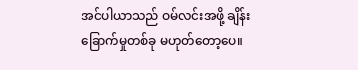အင်ပါယာသည် ဝမ်လင်းအဖို့ ချိန်းခြောက်မှုတစ်ခု မဟုတ်တော့ပေ။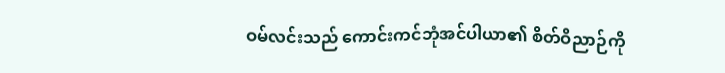ဝမ်လင်းသည် ကောင်းကင်ဘုံအင်ပါယာ၏ စိတ်ဝိညာဉ်ကို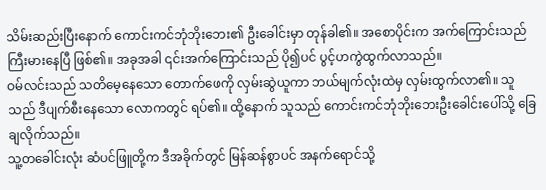သိမ်းဆည်းပြီးနောက် ကောင်းကင်ဘုံဘိုးဘေး၏ ဦးခေါင်းမှာ တုန်ခါ၏။ အစောပိုင်းက အက်ကြောင်းသည် ကြီးမားနေပြီ ဖြစ်၏။ အခုအခါ ၎င်းအက်ကြောင်းသည် ပို၍ပင် ပွင့်ဟကွဲထွက်လာသည်။
ဝမ်လင်းသည် သတိမေ့နေသော တောက်ဖေကို လှမ်းဆွဲယူကာ ဘယ်မျက်လုံးထဲမှ လှမ်းထွက်လာ၏။ သူသည် ဒီပျက်စီးနေသော လောကတွင် ရပ်၏။ ထို့နောက် သူသည် ကောင်းကင်ဘုံဘိုးဘေးဦးခေါင်းပေါ်သို့ ခြေချလိုက်သည်။
သူ့တခေါင်းလုံး ဆံပင်ဖြူတို့က ဒီအခိုက်တွင် မြန်ဆန်စွာပင် အနက်ရောင်သို့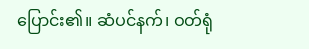ပြောင်း၏။ ဆံပင်နက်၊ ဝတ်ရုံ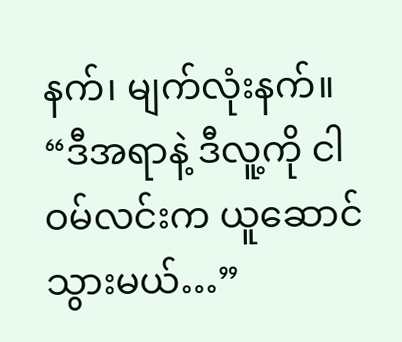နက်၊ မျက်လုံးနက်။
“ဒီအရာနဲ့ ဒီလူ့ကို ငါ ဝမ်လင်းက ယူဆောင်သွားမယ်…”